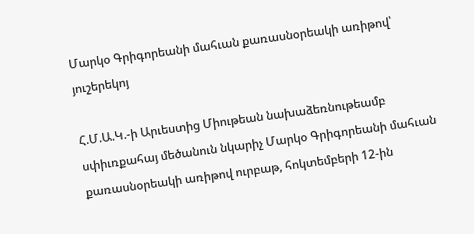Մարկօ Գրիգորեանի մահւան քառասնօրեակի առիթով՝ յուշերեկոյ

Հ.Մ.Ա.Կ.-ի Արւեստից Միութեան նախաձեռնութեամբ սփիւռքահայ մեծանուն նկարիչ Մարկօ Գրիգորեանի մահւան քառասնօրեակի առիթով ուրբաթ, հոկտեմբերի 12-ին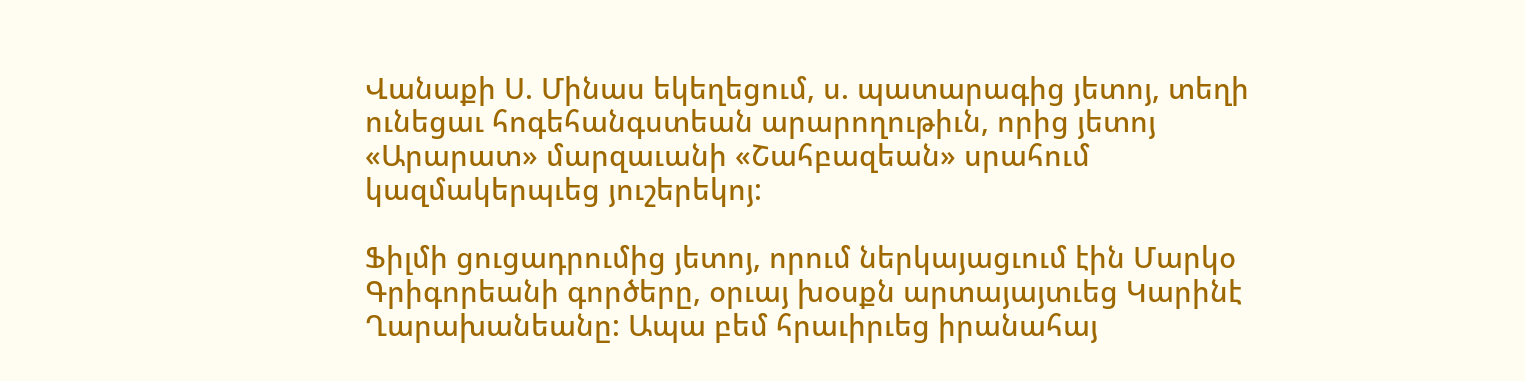Վանաքի Ս. Մինաս եկեղեցում, ս. պատարագից յետոյ, տեղի ունեցաւ հոգեհանգստեան արարողութիւն, որից յետոյ «Արարատ» մարզաւանի «Շահբազեան» սրահում կազմակերպւեց յուշերեկոյ:

Ֆիլմի ցուցադրումից յետոյ, որում ներկայացւում էին Մարկօ Գրիգորեանի գործերը, օրւայ խօսքն արտայայտւեց Կարինէ Ղարախանեանը: Ապա բեմ հրաւիրւեց իրանահայ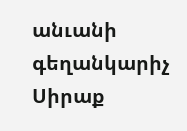անւանի գեղանկարիչ Սիրաք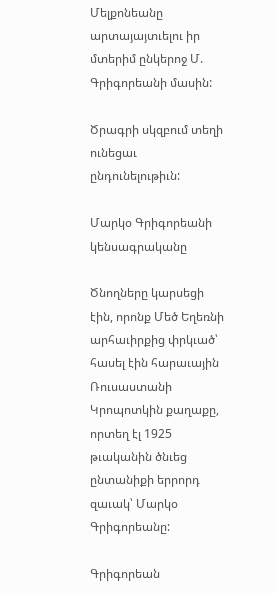Մելքոնեանը արտայայտւելու իր մտերիմ ընկերոջ Մ. Գրիգորեանի մասին:

Ծրագրի սկզբում տեղի ունեցաւ ընդունելութիւն:

Մարկօ Գրիգորեանի կենսագրականը

Ծնողները կարսեցի էին, որոնք Մեծ Եղեռնի արհաւիրքից փրկւած՝ հասել էին հարաւային Ռուսաստանի Կրոպոտկին քաղաքը, որտեղ էլ 1925 թւականին ծնւեց ընտանիքի երրորդ զաւակ՝ Մարկօ Գրիգորեանը:

Գրիգորեան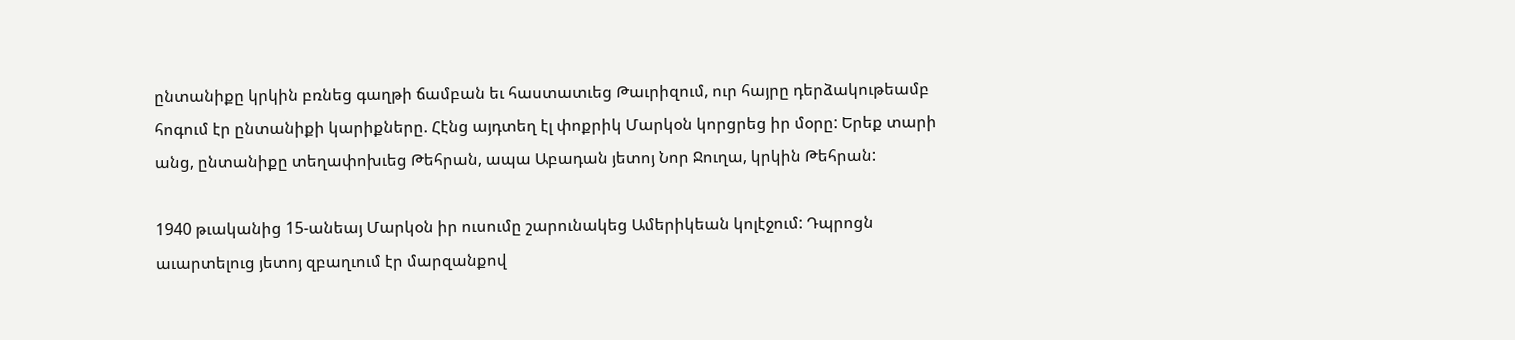ընտանիքը կրկին բռնեց գաղթի ճամբան եւ հաստատւեց Թաւրիզում, ուր հայրը դերձակութեամբ հոգում էր ընտանիքի կարիքները. Հէնց այդտեղ էլ փոքրիկ Մարկօն կորցրեց իր մօրը: Երեք տարի անց, ընտանիքը տեղափոխւեց Թեհրան, ապա Աբադան յետոյ Նոր Ջուղա, կրկին Թեհրան:

1940 թւականից 15-անեայ Մարկօն իր ուսումը շարունակեց Ամերիկեան կոլէջում: Դպրոցն աւարտելուց յետոյ զբաղւում էր մարզանքով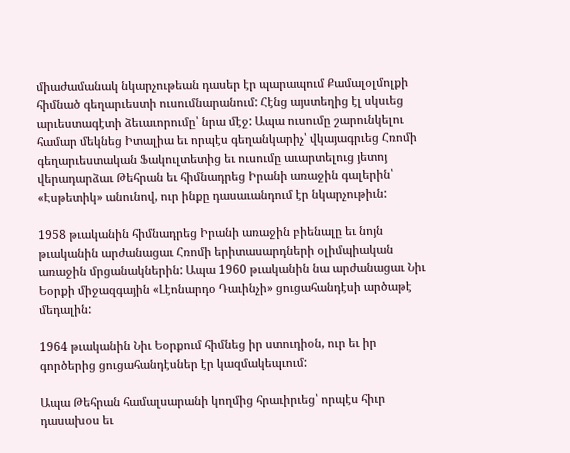միաժամանակ նկարչութեան դասեր էր պարապում Քամալօլմոլքի հիմնած գեղարւեստի ուսումնարանում: Հէնց այստեղից էլ սկսւեց արւեստագէտի ձեւաւորումը՝ նրա մէջ: Ապա ուսումը շարունկելու համար մեկնեց Իտալիա եւ որպէս գեղանկարիչ՝ վկայագրւեց Հռոմի գեղարւեստական Ֆակուլտետից եւ ուսումը աւարտելուց յետոյ վերադարձաւ Թեհրան եւ հիմնադրեց Իրանի առաջին գալերին՝ «Էսթետիկ» անունով, ուր ինքը դասաւանդում էր նկարչութիւն:

1958 թւականին հիմնադրեց Իրանի առաջին բիենալը եւ նոյն թւականին արժանացաւ Հռոմի երիտասարդների օլիմպիական առաջին մրցանակներին: Ապա 1960 թւականին նա արժանացաւ Նիւ Եօրքի միջազգային «Լէոնարդօ Դաւինչի» ցուցահանդէսի արծաթէ մեդալին:

1964 թւականին Նիւ Եօրքում հիմնեց իր ստուդիօն, ուր եւ իր գործերից ցուցահանդէսներ էր կազմակեպւում:

Ապա Թեհրան համալսարանի կողմից հրաւիրւեց՝ որպէս հիւր դասախօս եւ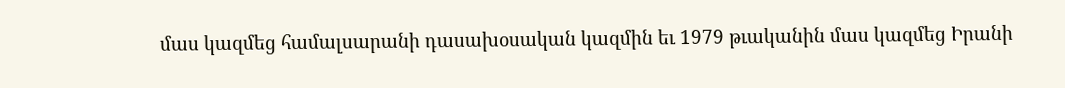մաս կազմեց համալսարանի դասախօսական կազմին եւ 1979 թւականին մաս կազմեց Իրանի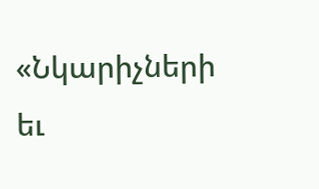«Նկարիչների եւ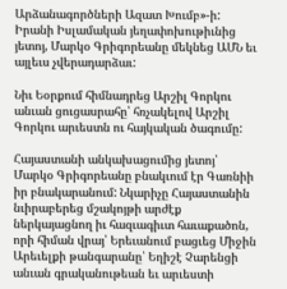Արձանագործների Ազատ Խումբ»-ի: Իրանի Իսլամական յեղափոխութիւնից յետոյ, Մարկօ Գրիգորեանը մեկնեց ԱՄՆ եւ այլեւս չվերադարձաւ:

Նիւ Եօրքում հիմնադրեց Արշիլ Գորկու անւան ցուցասրահը՝ հռչակելով Արշիլ Գորկու արւեստն ու հայկական ծագումը:

Հայաստանի անկախացումից յետոյ՝ Մարկօ Գրիգորեանը բնակւում էր Գառնիի իր բնակարանում: Նկարիչը Հայաստանին նւիրաբերեց մշակոյթի արժէք ներկայացնող իւ հազւագիւտ հաւաքածոն, որի հիման վրայ՝ Երեւանում բացւեց Միջին Արեւելքի թանգարանը՝ Եղիշէ Չարենցի անւան գրականութեան եւ արւեստի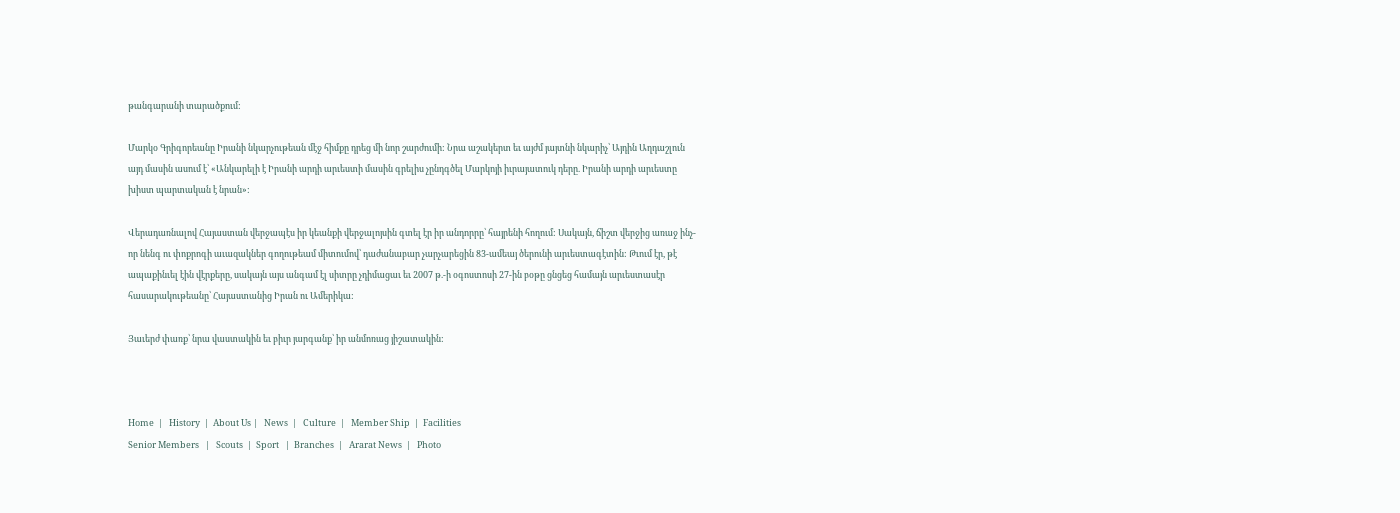թանգարանի տարածքում:

Մարկօ Գրիգորեանը Իրանի նկարչութեան մէջ հիմքը դրեց մի նոր շարժումի: Նրա աշակերտ եւ այժմ յայտնի նկարիչ՝ Այդին Աղդաշլուն այդ մասին ասում է՝ «Անկարելի է Իրանի արդի արւեստի մասին գրելիս չընդգծել Մարկոյի իւրայատուկ դերը. Իրանի արդի արւեստը խիստ պարտական է նրան»:

Վերադառնալով Հայաստան վերջապէս իր կեանքի վերջալոյսին գտել էր իր անդորրը՝ հայրենի հողում: Սակայն, ճիշտ վերջից առաջ ինչ-որ նենգ ու փոքրոգի աւազակներ գողութեամ միտումով՝ դաժանաբար չարչարեցին 83-ամեայ ծերունի արւեստագէտին: Թւում էր, թէ ապաքինւել էին վէրքերը, սակայն այս անգամ էլ սիտրը չդիմացաւ եւ 2007 թ.-ի օգոստոսի 27-ին բօթը ցնցեց համայն արւեստասէր հասարակութեանը՝ Հայաստանից Իրան ու Ամերիկա:

Յաւերժ փառք՝ նրա վաստակին եւ բիւր յարգանք՝ իր անմոռաց յիշատակին:



Home  |   History  |  About Us |   News  |   Culture  |   Member Ship  |  Facilities
Senior Members   |   Scouts  |  Sport   |  Branches  |   Ararat News  |   Photo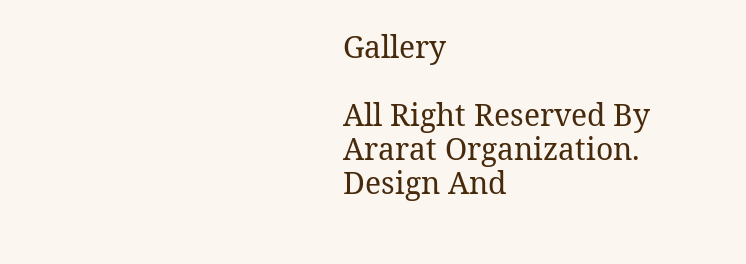Gallery

All Right Reserved By Ararat Organization. Design And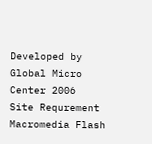Developed by Global Micro Center 2006
Site Requrement Macromedia Flash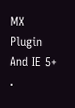MX Plugin And IE 5+ .